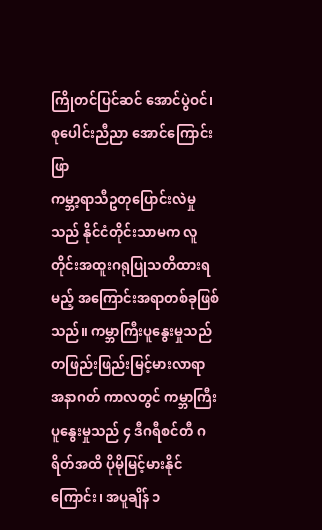ကြိုတင်ပြင်ဆင် အောင်ပွဲဝင်၊ စုပေါင်းညီညာ အောင်ကြောင်းဖြာ
ကမ္ဘာ့ရာသီဥတုပြောင်းလဲမှုသည် နိုင်ငံတိုင်းသာမက လူတိုင်းအထူးဂရုပြုသတိထားရမည့် အကြောင်းအရာတစ်ခုဖြစ်သည်။ ကမ္ဘာကြီးပူနွေးမှုသည် တဖြည်းဖြည်းမြင့်မားလာရာ အနာဂတ် ကာလတွင် ကမ္ဘာကြီးပူနွေးမှုသည် ၄ ဒီဂရီစင်တီ ဂရိတ်အထိ ပိုမိုမြင့်မားနိုင်ကြောင်း၊ အပူချိန် ၁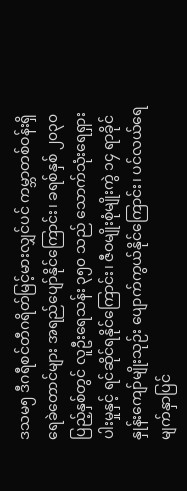ဒသမ၅ ဒီဂရီစင်တီဂရိတ်မြင့်မားလျှင်ပင် ကမ္ဘာတစ်ဝန်းရှိ ရေခဲတောင်များ အရည်ပျော်နိုင်ကြောင်း၊ ခရစ်နှစ် ၂၀၃၀ ပြည့်နှစ်တွင် လူဦးရေသန်း ၃၅၀ သည် သောက်သုံးရေရှားပါးမှုနှင့် ရင်ဆိုင်ရနိုင်ကြောင်း၊ ဇီဝမျိုးစုံမျိုးကွဲ ၁၄ ရာခိုင်နှုန်းကျော်မျိုးသုဉ်း ပျောက်ကွယ်နိုင်ကြောင်း၊ ပင်လယ်ရေမျက်နှာပြင်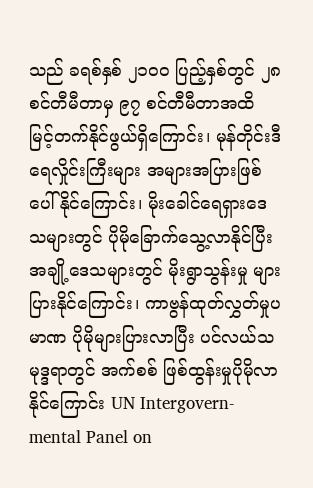သည် ခရစ်နှစ် ၂၁၀၀ ပြည့်နှစ်တွင် ၂၈ စင်တီမီတာမှ ၉၇ စင်တီမီတာအထိ မြင့်တက်နိုင်ဖွယ်ရှိကြောင်း၊ မုန်တိုင်းဒီရေလှိုင်းကြီးများ အများအပြားဖြစ်ပေါ်နိုင်ကြောင်း၊ မိုးခေါင်ရေရှားဒေသများတွင် ပိုမိုခြောက်သွေ့လာနိုင်ပြီး အချို့ဒေသများတွင် မိုးရွာသွန်းမှု များပြားနိုင်ကြောင်း၊ ကာဗွန်ထုတ်လွှတ်မှုပမာဏ ပိုမိုများပြားလာပြီး ပင်လယ်သမုဒ္ဒရာတွင် အက်စစ် ဖြစ်ထွန်းမှုပိုမိုလာနိုင်ကြောင်း UN Intergovern- mental Panel on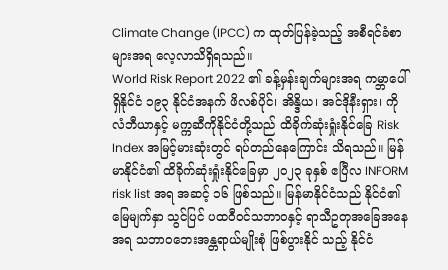Climate Change (IPCC) က ထုတ်ပြန်ခဲ့သည့် အစီရင်ခံစာများအရ လေ့လာသိရှိရသည်။
World Risk Report 2022 ၏ ခန့်မှန်းချက်များအရ ကမ္ဘာပေါ်ရှိနိုင်ငံ ၁၉၃ နိုင်ငံအနက် ဖိလစ်ပိုင်၊ အိန္ဒိယ၊ အင်ဒိုနီးရှား၊ ကိုလံဘီယာနှင့် မက္ကဆီကိုနိုင်ငံတို့သည် ထိခိုက်ဆုံးရှုံးနိုင်ခြေ Risk Index အမြင့်မားဆုံးတွင် ရပ်တည်နေကြောင်း သိရသည်။ မြန်မာနိုင်ငံ၏ ထိခိုက်ဆုံးရှုံးနိုင်ခြေမှာ ၂၀၂၃ ခုနှစ် ဧပြီလ INFORM risk list အရ အဆင့် ၁၆ ဖြစ်သည်။ မြန်မာနိုင်ငံသည် နိုင်ငံ၏မြေမျက်နှာ သွင်ပြင် ပထဝီဝင်သဘာဝနှင့် ရာသီဥတုအခြေအနေအရ သဘာဝဘေးအန္တရာယ်မျိုးစုံ ဖြစ်ပွားနိုင် သည့် နိုင်ငံ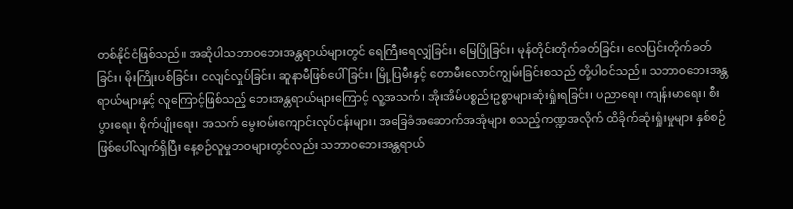တစ်နိုင်ငံဖြစ်သည်။ အဆိုပါသဘာဝဘေးအန္တရာယ်များတွင် ရေကြီးရေလျှံခြင်း၊ မြေပြိုခြင်း၊ မုန်တိုင်းတိုက်ခတ်ခြင်း၊ လေပြင်းတိုက်ခတ်ခြင်း၊ မိုးကြိုးပစ်ခြင်း၊ ငလျင်လှုပ်ခြင်း၊ ဆူနာမီဖြစ်ပေါ်ခြင်း၊ မြို့ပြမီးနှင့် တောမီးလောင်ကျွမ်းခြင်းစသည် တို့ပါဝင်သည်။ သဘာဝဘေးအန္တရာယ်များနှင့် လူကြောင့်ဖြစ်သည့် ဘေးအန္တရာယ်များကြောင့် လူ့အသက်၊ အိုးအိမ်ပစ္စည်းဥစ္စာများဆုံးရှုံးရခြင်း၊ ပညာရေး၊ ကျန်းမာရေး၊ စီးပွားရေး၊ စိုက်ပျိုးရေး၊ အသက် မွေးဝမ်းကျောင်းလုပ်ငန်းများ၊ အခြေခံအဆောက်အအုံများ စသည့်ကဏ္ဍအလိုက် ထိခိုက်ဆုံးရှုံးမှုများ နှစ်စဉ်ဖြစ်ပေါ်လျက်ရှိပြီး နေ့စဉ်လူမှုဘဝများတွင်လည်း သဘာဝဘေးအန္တရာယ်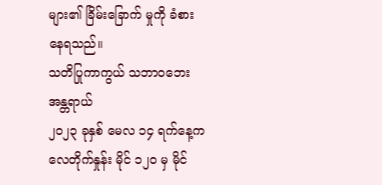များ၏ ခြိမ်းခြောက် မှုကို ခံစားနေရသည်။
သတိပြုကာကွယ် သဘာဝဘေးအန္တရာယ်
၂၀၂၃ ခုနှစ် မေလ ၁၄ ရက်နေ့က လေတိုက်နှုန်း မိုင် ၁၂၀ မှ မိုင်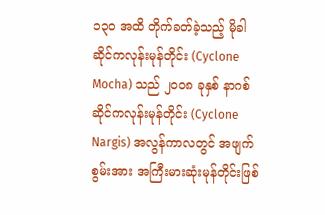၁၃၀ အထိ တိုက်ခတ်ခဲ့သည့် မိုခါ ဆိုင်ကလုန်းမုန်တိုင်း (Cyclone Mocha) သည် ၂၀၀၈ ခုနှစ် နာဂစ်ဆိုင်ကလုန်းမုန်တိုင်း (Cyclone Nargis) အလွန်ကာလတွင် အဖျက်စွမ်းအား အကြီးမားဆုံးမုန်တိုင်းဖြစ်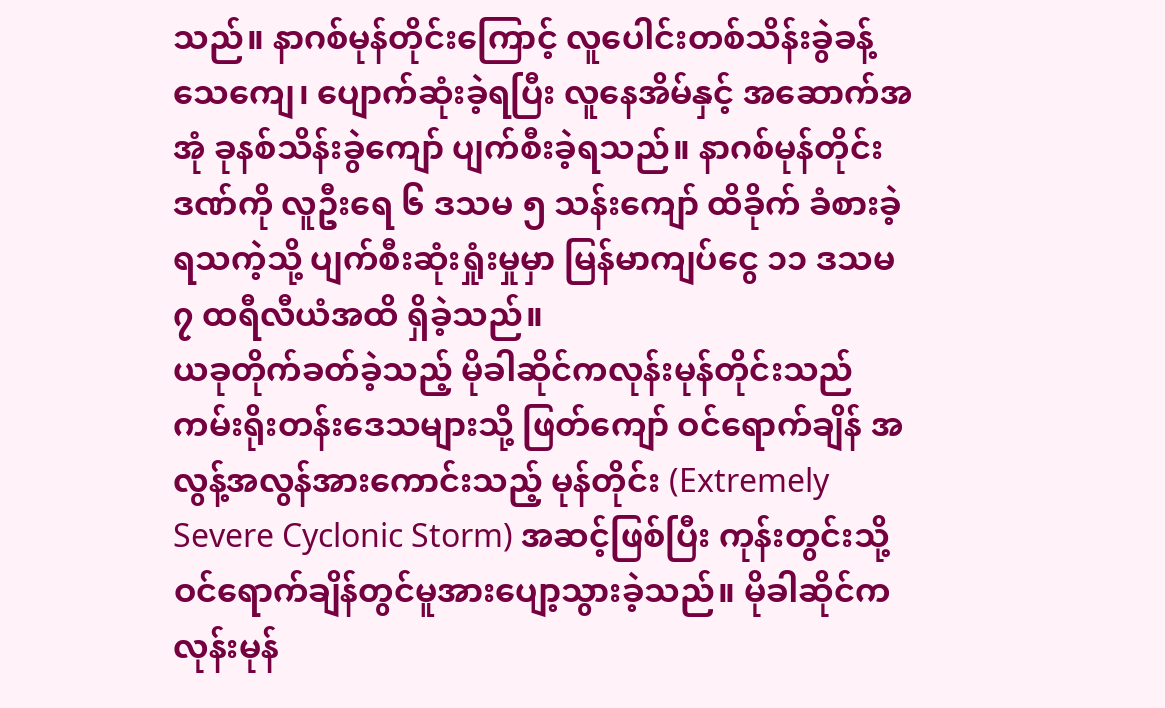သည်။ နာဂစ်မုန်တိုင်းကြောင့် လူပေါင်းတစ်သိန်းခွဲခန့် သေကျေ၊ ပျောက်ဆုံးခဲ့ရပြီး လူနေအိမ်နှင့် အဆောက်အအုံ ခုနစ်သိန်းခွဲကျော် ပျက်စီးခဲ့ရသည်။ နာဂစ်မုန်တိုင်းဒဏ်ကို လူဦးရေ ၆ ဒသမ ၅ သန်းကျော် ထိခိုက် ခံစားခဲ့ရသကဲ့သို့ ပျက်စီးဆုံးရှုံးမှုမှာ မြန်မာကျပ်ငွေ ၁၁ ဒသမ ၇ ထရီလီယံအထိ ရှိခဲ့သည်။
ယခုတိုက်ခတ်ခဲ့သည့် မိုခါဆိုင်ကလုန်းမုန်တိုင်းသည် ကမ်းရိုးတန်းဒေသများသို့ ဖြတ်ကျော် ဝင်ရောက်ချိန် အလွန့်အလွန်အားကောင်းသည့် မုန်တိုင်း (Extremely Severe Cyclonic Storm) အဆင့်ဖြစ်ပြီး ကုန်းတွင်းသို့ဝင်ရောက်ချိန်တွင်မူအားပျော့သွားခဲ့သည်။ မိုခါဆိုင်ကလုန်းမုန်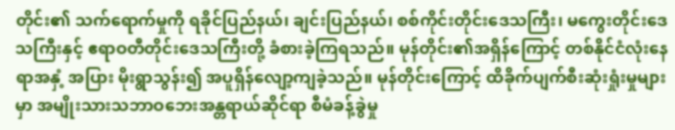တိုင်း၏ သက်ရောက်မှုကို ရခိုင်ပြည်နယ်၊ ချင်းပြည်နယ်၊ စစ်ကိုင်းတိုင်းဒေသကြီး၊ မကွေးတိုင်းဒေသကြီးနှင့် ဧရာဝတီတိုင်းဒေသကြီးတို့ ခံစားခဲ့ကြရသည်။ မုန်တိုင်း၏အရှိန်ကြောင့် တစ်နိုင်ငံလုံးနေရာအနှံ့ အပြား မိုးရွာသွန်း၍ အပူရှိန်လျော့ကျခဲ့သည်။ မုန်တိုင်းကြောင့် ထိခိုက်ပျက်စီးဆုံးရှုံးမှုများမှာ အမျိုးသားသဘာဝဘေးအန္တရာယ်ဆိုင်ရာ စီမံခန့်ခွဲမှု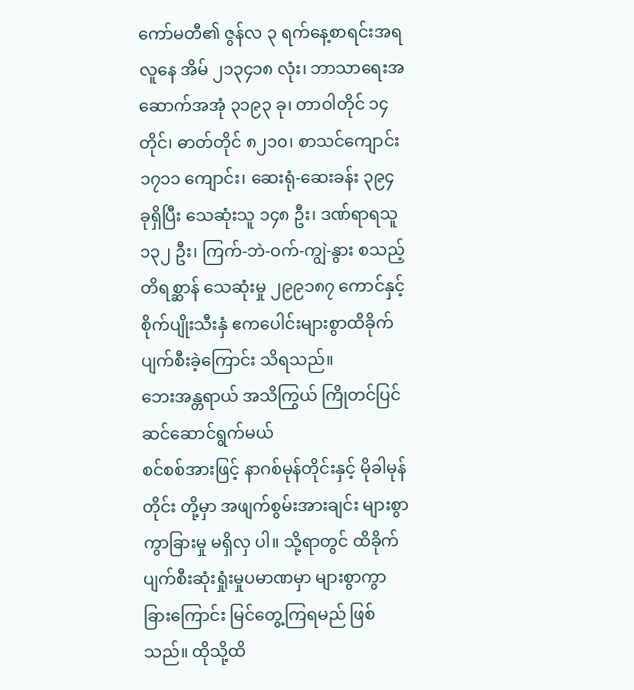ကော်မတီ၏ ဇွန်လ ၃ ရက်နေ့စာရင်းအရ လူနေ အိမ် ၂၁၃၄၁၈ လုံး၊ ဘာသာရေးအဆောက်အအုံ ၃၁၉၃ ခု၊ တာဝါတိုင် ၁၄ တိုင်၊ ဓာတ်တိုင် ၈၂၁၀၊ စာသင်ကျောင်း ၁၇၁၁ ကျောင်း၊ ဆေးရုံ-ဆေးခန်း ၃၉၄ ခုရှိပြီး သေဆုံးသူ ၁၄၈ ဦး၊ ဒဏ်ရာရသူ ၁၃၂ ဦး၊ ကြက်-ဘဲ-ဝက်-ကျွဲ-နွား စသည့်တိရစ္ဆာန် သေဆုံးမှု ၂၉၉၁၈၇ ကောင်နှင့် စိုက်ပျိုးသီးနှံ ဧကပေါင်းများစွာထိခိုက်ပျက်စီးခဲ့ကြောင်း သိရသည်။
ဘေးအန္တရာယ် အသိကြွယ် ကြိုတင်ပြင်ဆင်ဆောင်ရွက်မယ်
စင်စစ်အားဖြင့် နာဂစ်မုန်တိုင်းနှင့် မိုခါမုန်တိုင်း တို့မှာ အဖျက်စွမ်းအားချင်း များစွာကွာခြားမှု မရှိလှ ပါ။ သို့ရာတွင် ထိခိုက်ပျက်စီးဆုံးရှုံးမှုပမာဏမှာ များစွာကွာခြားကြောင်း မြင်တွေ့ကြရမည် ဖြစ်သည်။ ထိုသို့ထိ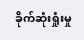ခိုက်ဆုံးရှုံးမှု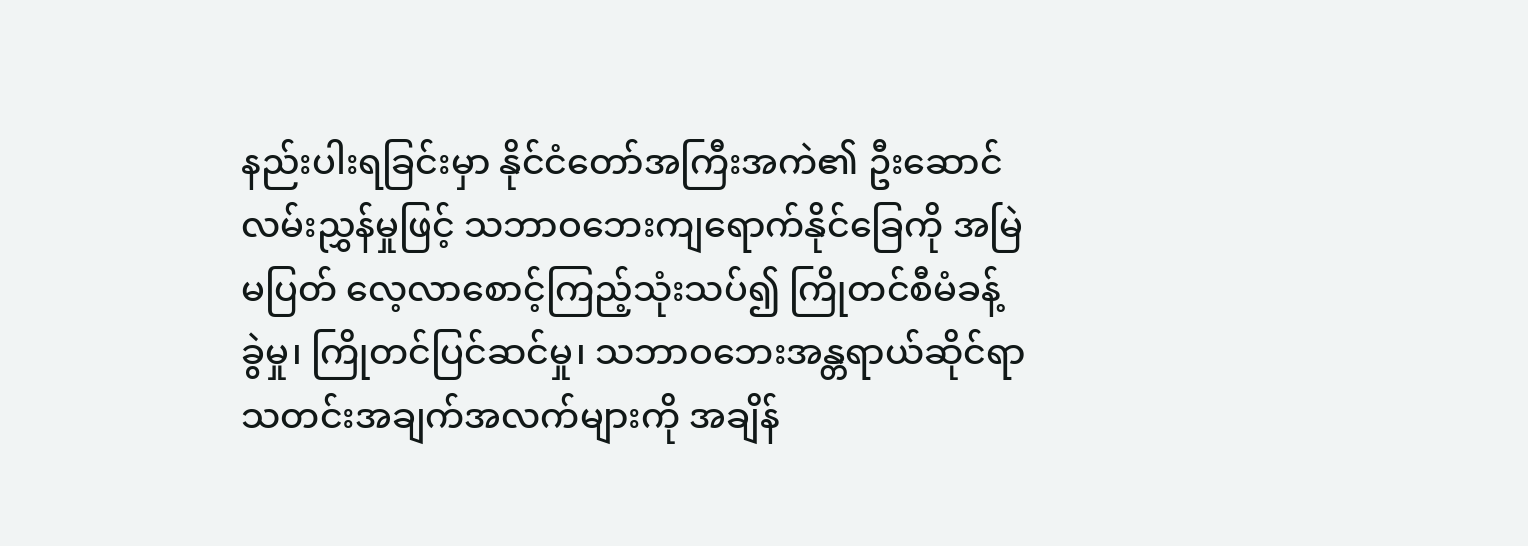နည်းပါးရခြင်းမှာ နိုင်ငံတော်အကြီးအကဲ၏ ဦးဆောင်လမ်းညွှန်မှုဖြင့် သဘာဝဘေးကျရောက်နိုင်ခြေကို အမြဲမပြတ် လေ့လာစောင့်ကြည့်သုံးသပ်၍ ကြိုတင်စီမံခန့်ခွဲမှု၊ ကြိုတင်ပြင်ဆင်မှု၊ သဘာဝဘေးအန္တရာယ်ဆိုင်ရာသတင်းအချက်အလက်များကို အချိန်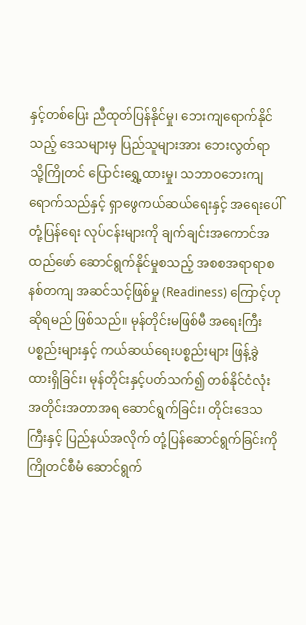နှင့်တစ်ပြေး ညီထုတ်ပြန်နိုင်မှု၊ ဘေးကျရောက်နိုင်သည့် ဒေသများမှ ပြည်သူများအား ဘေးလွတ်ရာသို့ကြိုတင် ပြောင်းရွှေ့ထားမှု၊ သဘာဝဘေးကျရောက်သည်နှင့် ရှာဖွေကယ်ဆယ်ရေးနှင့် အရေးပေါ်တုံ့ပြန်ရေး လုပ်ငန်းများကို ချက်ချင်းအကောင်အထည်ဖော် ဆောင်ရွက်နိုင်မှုစသည့် အစစအရာရာစနစ်တကျ အဆင်သင့်ဖြစ်မှု (Readiness) ကြောင့်ဟုဆိုရမည် ဖြစ်သည်။ မုန်တိုင်းမဖြစ်မီ အရေးကြီးပစ္စည်းများနှင့် ကယ်ဆယ်ရေးပစ္စည်းများ ဖြန့်ခွဲထားရှိခြင်း၊ မုန်တိုင်းနှင့်ပတ်သက်၍ တစ်နိုင်ငံလုံးအတိုင်းအတာအရ ဆောင်ရွက်ခြင်း၊ တိုင်းဒေသကြီးနှင့် ပြည်နယ်အလိုက် တုံ့ပြန်ဆောင်ရွက်ခြင်းကိုကြိုတင်စီမံ ဆောင်ရွက်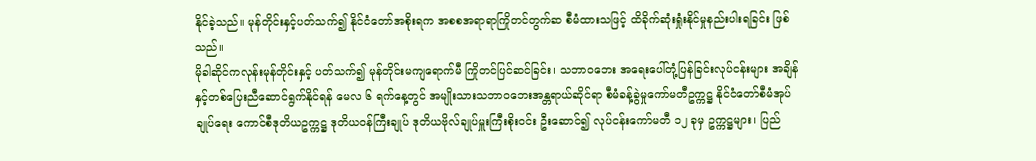နိုင်ခဲ့သည်။ မုန်တိုင်းနှင့်ပတ်သက်၍ နိုင်ငံတော်အစိုးရက အစစအရာရာကြိုတင်တွက်ဆ စီမံထားသဖြင့် ထိခိုက်ဆုံးရှုံးနိုင်မှုနည်းပါးရခြင်း ဖြစ်သည်။
မိုခါဆိုင်ကလုန်းမုန်တိုင်းနှင့် ပတ်သက်၍ မုန်တိုင်းမကျရောက်မီ ကြိုတင်ပြင်ဆင်ခြင်း၊ သဘာဝဘေး အရေးပေါ်တုံ့ပြန်ခြင်းလုပ်ငန်းများ အချိန်နှင့်တစ်ပြေးညီဆောင်ရွက်နိုင်ရန် မေလ ၆ ရက်နေ့တွင် အမျိုးသားသဘာဝဘေးအန္တရာယ်ဆိုင်ရာ စီမံခန့်ခွဲမှုကော်မတီဥက္ကဋ္ဌ နိုင်ငံတော်စီမံအုပ်ချုပ်ရေး ကောင်စီဒုတိယဥက္ကဋ္ဌ ဒုတိယဝန်ကြီးချုပ် ဒုတိယဗိုလ်ချုပ်မှူးကြီးစိုးဝင်း ဦးဆောင်၍ လုပ်ငန်းကော်မတီ ၁၂ ခုမှ ဥက္ကဋ္ဌများ၊ ပြည်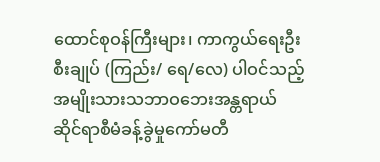ထောင်စုဝန်ကြီးများ၊ ကာကွယ်ရေးဦးစီးချုပ် (ကြည်း/ ရေ/လေ) ပါဝင်သည့် အမျိုးသားသဘာဝဘေးအန္တရာယ် ဆိုင်ရာစီမံခန့်ခွဲမှုကော်မတီ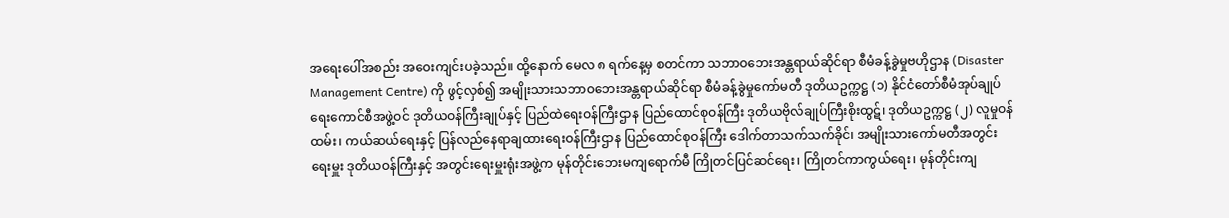အရေးပေါ်အစည်း အဝေးကျင်းပခဲ့သည်။ ထို့နောက် မေလ ၈ ရက်နေ့မှ စတင်ကာ သဘာဝဘေးအန္တရာယ်ဆိုင်ရာ စီမံခန့်ခွဲမှုဗဟိုဌာန (Disaster Management Centre) ကို ဖွင့်လှစ်၍ အမျိုးသားသဘာဝဘေးအန္တရာယ်ဆိုင်ရာ စီမံခန့်ခွဲမှုကော်မတီ ဒုတိယဥက္ကဋ္ဌ (၁) နိုင်ငံတော်စီမံအုပ်ချုပ်ရေးကောင်စီအဖွဲ့ဝင် ဒုတိယဝန်ကြီးချုပ်နှင့် ပြည်ထဲရေးဝန်ကြီးဌာန ပြည်ထောင်စုဝန်ကြီး ဒုတိယဗိုလ်ချုပ်ကြီးစိုးထွဋ်၊ ဒုတိယဥက္ကဋ္ဌ (၂) လူမှုဝန်ထမ်း၊ ကယ်ဆယ်ရေးနှင့် ပြန်လည်နေရာချထားရေးဝန်ကြီးဌာန ပြည်ထောင်စုဝန်ကြီး ဒေါက်တာသက်သက်ခိုင်၊ အမျိုးသားကော်မတီအတွင်းရေးမှူး ဒုတိယဝန်ကြီးနှင့် အတွင်းရေးမှူးရုံးအဖွဲ့က မုန်တိုင်းဘေးမကျရောက်မီ ကြိုတင်ပြင်ဆင်ရေး၊ ကြိုတင်ကာကွယ်ရေး၊ မုန်တိုင်းကျ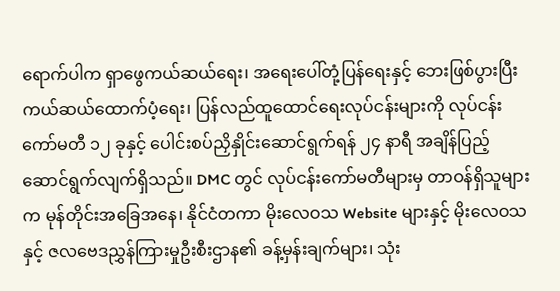ရောက်ပါက ရှာဖွေကယ်ဆယ်ရေး၊ အရေးပေါ်တုံ့ပြန်ရေးနှင့် ဘေးဖြစ်ပွားပြီး ကယ်ဆယ်ထောက်ပံ့ရေး၊ ပြန်လည်ထူထောင်ရေးလုပ်ငန်းများကို လုပ်ငန်းကော်မတီ ၁၂ ခုနှင့် ပေါင်းစပ်ညှိနှိုင်းဆောင်ရွက်ရန် ၂၄ နာရီ အချိန်ပြည့်ဆောင်ရွက်လျက်ရှိသည်။ DMC တွင် လုပ်ငန်းကော်မတီများမှ တာဝန်ရှိသူများက မုန်တိုင်းအခြေအနေ၊ နိုင်ငံတကာ မိုးလေဝသ Website များနှင့် မိုးလေဝသနှင့် ဇလဗေဒညွှန်ကြားမှုဦးစီးဌာန၏ ခန့်မှန်းချက်များ၊ သုံး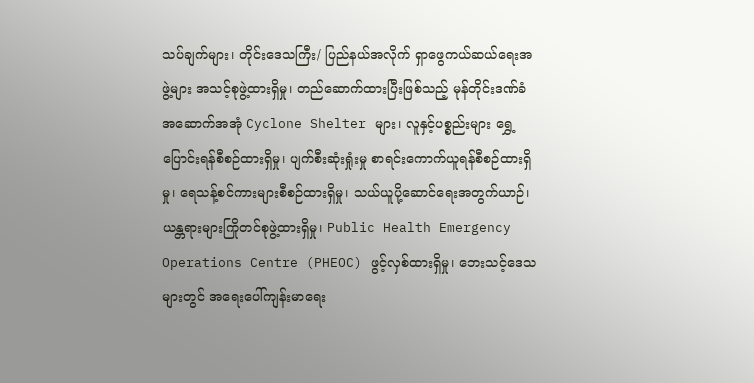သပ်ချက်များ၊ တိုင်းဒေသကြီး/ ပြည်နယ်အလိုက် ရှာဖွေကယ်ဆယ်ရေးအဖွဲ့များ အသင့်စုဖွဲ့ထားရှိမှု၊ တည်ဆောက်ထားပြီးဖြစ်သည့် မုန်တိုင်းဒဏ်ခံ အဆောက်အအုံ Cyclone Shelter များ၊ လူနှင့်ပစ္စည်းများ ရွှေ့ပြောင်းရန်စီစဉ်ထားရှိမှု၊ ပျက်စီးဆုံးရှုံးမှု စာရင်းကောက်ယူရန်စီစဉ်ထားရှိမှု၊ ရေသန့်စင်ကားများစီစဉ်ထားရှိမှု၊ သယ်ယူပို့ဆောင်ရေးအတွက်ယာဉ်၊ ယန္တရားများကြိုတင်စုဖွဲ့ထားရှိမှု၊ Public Health Emergency Operations Centre (PHEOC) ဖွင့်လှစ်ထားရှိမှု၊ ဘေးသင့်ဒေသများတွင် အရေးပေါ်ကျန်းမာရေး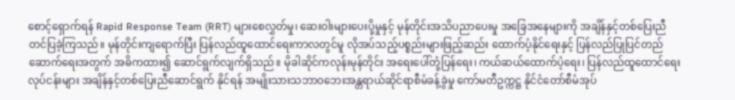စောင့်ရှောက်ရန် Rapid Response Team (RRT) များစေလွှတ်မှု၊ ဆေးဝါးများပေးပို့မှုနှင့် မုန်တိုင်းအသိပညာပေးမှု အခြေအနေများကို အချိန်နှင့်တစ်ပြေးညီတင်ပြခဲ့ကြသည်။ မုန်တိုင်းကျရောက်ပြီး ပြန်လည်ထူထောင်ရေးကာလတွင်မူ လိုအပ်သည့်ပစ္စည်းများဖြည့်ဆည်း ထောက်ပံ့နိုင်ရေးနှင့် ပြန်လည်ပြုပြင်တည်ဆောက်ရေးအတွက် အဓိကထား၍ ဆောင်ရွက်လျက်ရှိသည်။ မိုခါဆိုင်ကလုန်းမုန်တိုင်း အရေးပေါ်တုံ့ပြန်ရေး၊ ကယ်ဆယ်ထောက်ပံ့ရေး၊ ပြန်လည်ထူထောင်ရေးလုပ်ငန်းများ အချိန်နှင့်တစ်ပြေးညီဆောင်ရွက် နိုင်ရန် အမျိုးသားသဘာဝဘေးအန္တရာယ်ဆိုင်ရာစီမံခန့်ခွဲမှု ကော်မတီဥက္ကဋ္ဌ နိုင်ငံတော်စီမံအုပ်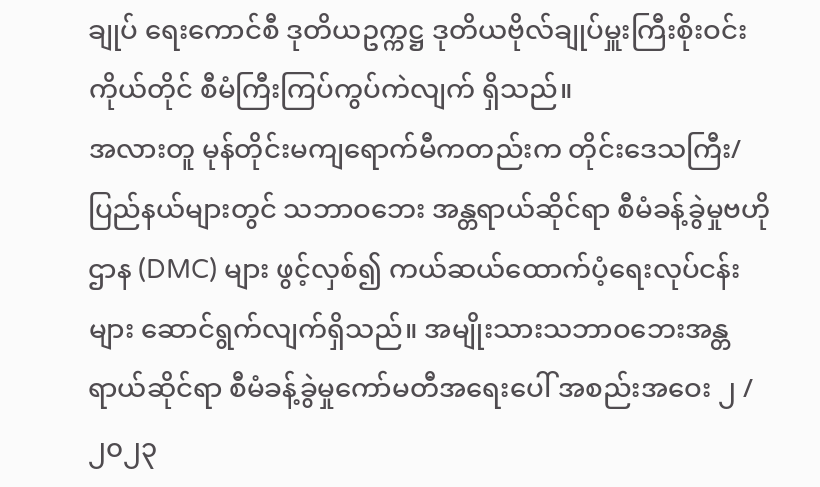ချုပ် ရေးကောင်စီ ဒုတိယဥက္ကဋ္ဌ ဒုတိယဗိုလ်ချုပ်မှူးကြီးစိုးဝင်းကိုယ်တိုင် စီမံကြီးကြပ်ကွပ်ကဲလျက် ရှိသည်။
အလားတူ မုန်တိုင်းမကျရောက်မီကတည်းက တိုင်းဒေသကြီး/ ပြည်နယ်များတွင် သဘာဝဘေး အန္တရာယ်ဆိုင်ရာ စီမံခန့်ခွဲမှုဗဟိုဌာန (DMC) များ ဖွင့်လှစ်၍ ကယ်ဆယ်ထောက်ပံ့ရေးလုပ်ငန်းများ ဆောင်ရွက်လျက်ရှိသည်။ အမျိုးသားသဘာဝဘေးအန္တရာယ်ဆိုင်ရာ စီမံခန့်ခွဲမှုကော်မတီအရေးပေါ် အစည်းအဝေး ၂ /၂၀၂၃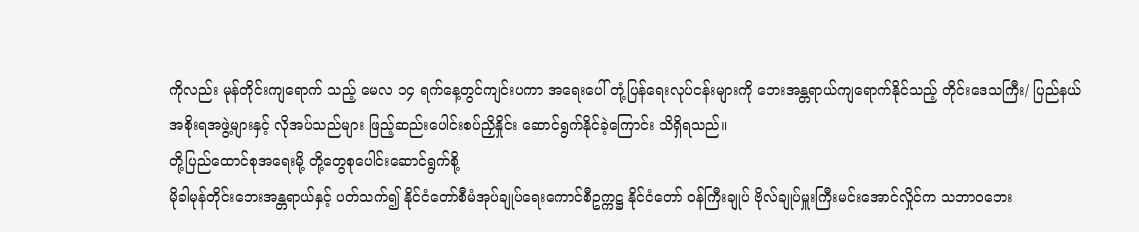ကိုလည်း မုန်တိုင်းကျရောက် သည့် မေလ ၁၄ ရက်နေ့တွင်ကျင်းပကာ အရေးပေါ် တုံ့ပြန်ရေးလုပ်ငန်းများကို ဘေးအန္တရာယ်ကျရောက်နိုင်သည့် တိုင်းဒေသကြီး/ ပြည်နယ်အစိုးရအဖွဲ့များနှင့် လိုအပ်သည်များ ဖြည့်ဆည်းပေါင်းစပ်ညှိနှိုင်း ဆောင်ရွက်နိုင်ခဲ့ကြောင်း သိရှိရသည်။
တို့ပြည်ထောင်စုအရေးမို့ တို့တွေစုပေါင်းဆောင်ရွက်စို့
မိုခါမုန်တိုင်းဘေးအန္တရာယ်နှင့် ပတ်သက်၍ နိုင်ငံတော်စီမံအုပ်ချုပ်ရေးကောင်စီဥက္ကဋ္ဌ နိုင်ငံတော် ဝန်ကြီးချုပ် ဗိုလ်ချုပ်မှူးကြီးမင်းအောင်လှိုင်က သဘာဝဘေး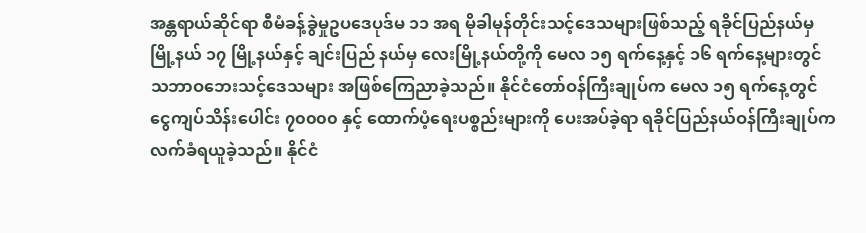အန္တရာယ်ဆိုင်ရာ စီမံခန့်ခွဲမှုဥပဒေပုဒ်မ ၁၁ အရ မိုခါမုန်တိုင်းသင့်ဒေသများဖြစ်သည့် ရခိုင်ပြည်နယ်မှ မြို့နယ် ၁၇ မြို့နယ်နှင့် ချင်းပြည် နယ်မှ လေးမြို့နယ်တို့ကို မေလ ၁၅ ရက်နေ့နှင့် ၁၆ ရက်နေ့များတွင် သဘာဝဘေးသင့်ဒေသများ အဖြစ်ကြေညာခဲ့သည်။ နိုင်ငံတော်ဝန်ကြီးချုပ်က မေလ ၁၅ ရက်နေ့တွင် ငွေကျပ်သိန်းပေါင်း ၇၀၀၀၀ နှင့် ထောက်ပံ့ရေးပစ္စည်းများကို ပေးအပ်ခဲ့ရာ ရခိုင်ပြည်နယ်ဝန်ကြီးချုပ်က လက်ခံရယူခဲ့သည်။ နိုင်ငံ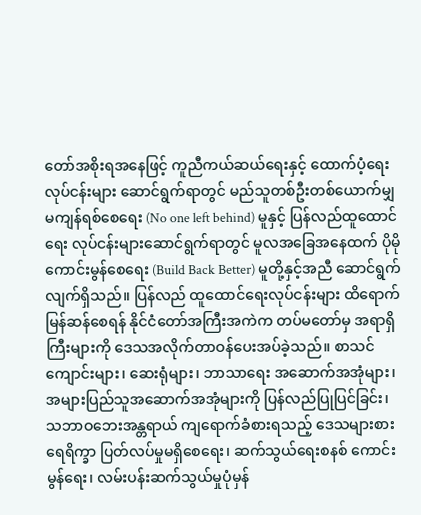တော်အစိုးရအနေဖြင့် ကူညီကယ်ဆယ်ရေးနှင့် ထောက်ပံ့ရေးလုပ်ငန်းများ ဆောင်ရွက်ရာတွင် မည်သူတစ်ဦးတစ်ယောက်မျှ မကျန်ရစ်စေရေး (No one left behind) မူနှင့် ပြန်လည်ထူထောင်ရေး လုပ်ငန်းများဆောင်ရွက်ရာတွင် မူလအခြေအနေထက် ပိုမိုကောင်းမွန်စေရေး (Build Back Better) မူတို့နှင့်အညီ ဆောင်ရွက်လျက်ရှိသည်။ ပြန်လည် ထူထောင်ရေးလုပ်ငန်းများ ထိရောက်မြန်ဆန်စေရန် နိုင်ငံတော်အကြီးအကဲက တပ်မတော်မှ အရာရှိကြီးများကို ဒေသအလိုက်တာဝန်ပေးအပ်ခဲ့သည်။ စာသင်ကျောင်းများ၊ ဆေးရုံများ၊ ဘာသာရေး အဆောက်အအုံများ၊ အများပြည်သူအဆောက်အအုံများကို ပြန်လည်ပြုပြင်ခြင်း၊ သဘာဝဘေးအန္တရာယ် ကျရောက်ခံစားရသည့် ဒေသများစားရေရိက္ခာ ပြတ်လပ်မှုမရှိစေရေး၊ ဆက်သွယ်ရေးစနစ် ကောင်းမွန်ရေး၊ လမ်းပန်းဆက်သွယ်မှုပုံမှန်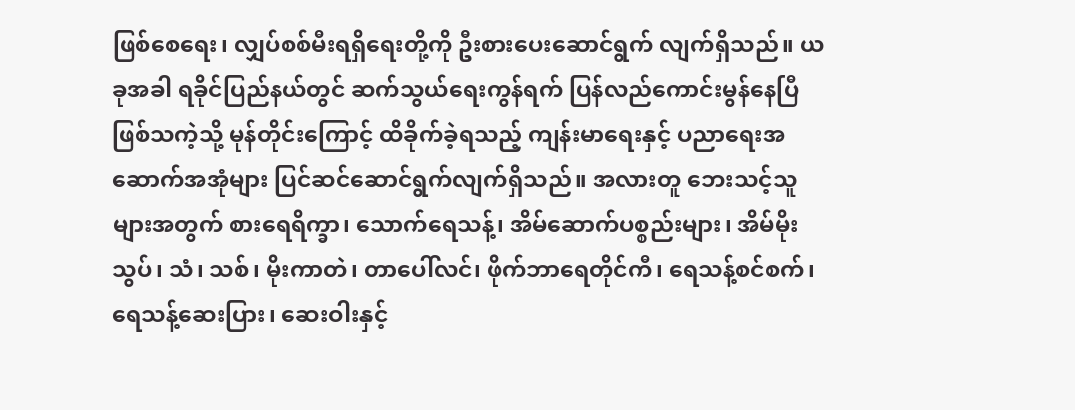ဖြစ်စေရေး၊ လျှပ်စစ်မီးရရှိရေးတို့ကို ဦးစားပေးဆောင်ရွက် လျက်ရှိသည်။ ယခုအခါ ရခိုင်ပြည်နယ်တွင် ဆက်သွယ်ရေးကွန်ရက် ပြန်လည်ကောင်းမွန်နေပြီ ဖြစ်သကဲ့သို့ မုန်တိုင်းကြောင့် ထိခိုက်ခဲ့ရသည့် ကျန်းမာရေးနှင့် ပညာရေးအဆောက်အအုံများ ပြင်ဆင်ဆောင်ရွက်လျက်ရှိသည်။ အလားတူ ဘေးသင့်သူများအတွက် စားရေရိက္ခာ၊ သောက်ရေသန့်၊ အိမ်ဆောက်ပစ္စည်းများ၊ အိမ်မိုးသွပ်၊ သံ၊ သစ်၊ မိုးကာတဲ၊ တာပေါ်လင်၊ ဖိုက်ဘာရေတိုင်ကီ၊ ရေသန့်စင်စက်၊ ရေသန့်ဆေးပြား၊ ဆေးဝါးနှင့်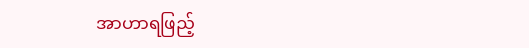အာဟာရဖြည့်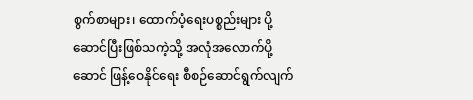စွက်စာများ၊ ထောက်ပံ့ရေးပစ္စည်းများ ပို့ဆောင်ပြီးဖြစ်သကဲ့သို့ အလုံအလောက်ပို့ဆောင် ဖြန့်ဝေနိုင်ရေး စီစဉ်ဆောင်ရွက်လျက်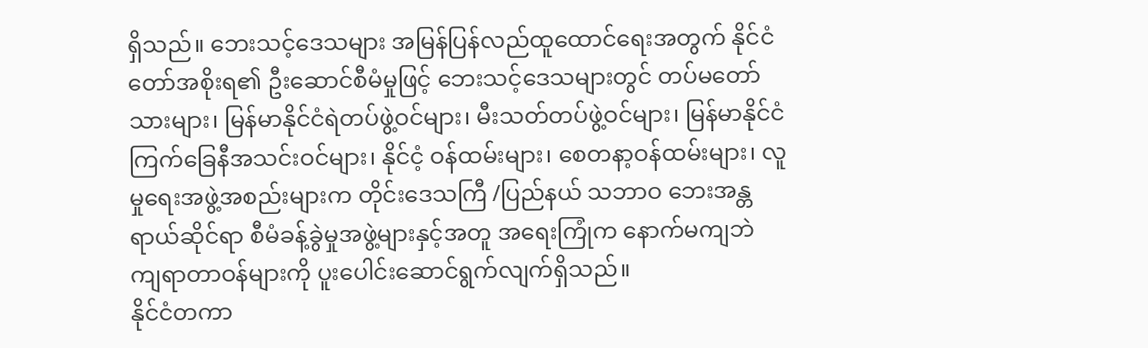ရှိသည်။ ဘေးသင့်ဒေသများ အမြန်ပြန်လည်ထူထောင်ရေးအတွက် နိုင်ငံတော်အစိုးရ၏ ဦးဆောင်စီမံမှုဖြင့် ဘေးသင့်ဒေသများတွင် တပ်မတော်သားများ၊ မြန်မာနိုင်ငံရဲတပ်ဖွဲ့ဝင်များ၊ မီးသတ်တပ်ဖွဲ့ဝင်များ၊ မြန်မာနိုင်ငံကြက်ခြေနီအသင်းဝင်များ၊ နိုင်ငံ့ ဝန်ထမ်းများ၊ စေတနာ့ဝန်ထမ်းများ၊ လူမှုရေးအဖွဲ့အစည်းများက တိုင်းဒေသကြီ /ပြည်နယ် သဘာဝ ဘေးအန္တရာယ်ဆိုင်ရာ စီမံခန့်ခွဲမှုအဖွဲ့များနှင့်အတူ အရေးကြုံက နောက်မကျဘဲ ကျရာတာဝန်များကို ပူးပေါင်းဆောင်ရွက်လျက်ရှိသည်။
နိုင်ငံတကာ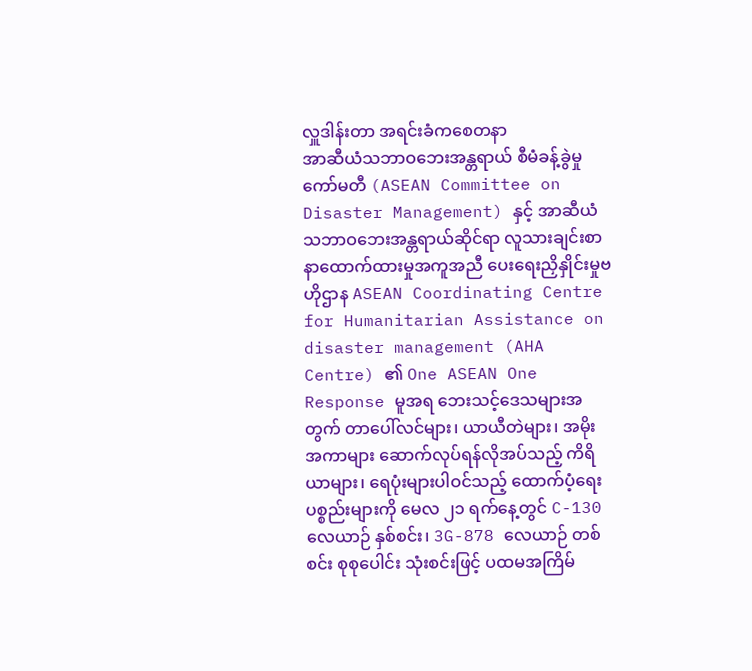လှူဒါန်းတာ အရင်းခံကစေတနာ
အာဆီယံသဘာဝဘေးအန္တရာယ် စီမံခန့်ခွဲမှုကော်မတီ (ASEAN Committee on Disaster Management) နှင့် အာဆီယံသဘာဝဘေးအန္တရာယ်ဆိုင်ရာ လူသားချင်းစာနာထောက်ထားမှုအကူအညီ ပေးရေးညှိနှိုင်းမှုဗဟိုဌာန ASEAN Coordinating Centre for Humanitarian Assistance on disaster management (AHA Centre) ၏ One ASEAN One Response မူအရ ဘေးသင့်ဒေသများအတွက် တာပေါ်လင်များ၊ ယာယီတဲများ၊ အမိုး အကာများ ဆောက်လုပ်ရန်လိုအပ်သည့် ကိရိယာများ၊ ရေပုံးများပါဝင်သည့် ထောက်ပံ့ရေးပစ္စည်းများကို မေလ ၂၁ ရက်နေ့တွင် C-130 လေယာဉ် နှစ်စင်း၊ 3G-878 လေယာဉ် တစ်စင်း စုစုပေါင်း သုံးစင်းဖြင့် ပထမအကြိမ်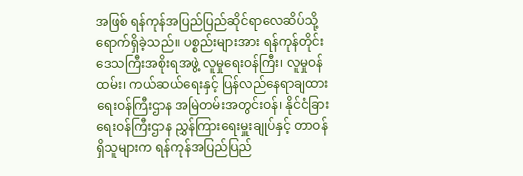အဖြစ် ရန်ကုန်အပြည်ပြည်ဆိုင်ရာလေဆိပ်သို့ ရောက်ရှိခဲ့သည်။ ပစ္စည်းများအား ရန်ကုန်တိုင်းဒေသကြီးအစိုးရအဖွဲ့ လူမှုရေးဝန်ကြီး၊ လူမှုဝန်ထမ်း၊ ကယ်ဆယ်ရေးနှင့် ပြန်လည်နေရာချထားရေးဝန်ကြီးဌာန အမြဲတမ်းအတွင်းဝန်၊ နိုင်ငံခြားရေးဝန်ကြီးဌာန ညွှန်ကြားရေးမှူးချုပ်နှင့် တာဝန်ရှိသူများက ရန်ကုန်အပြည်ပြည်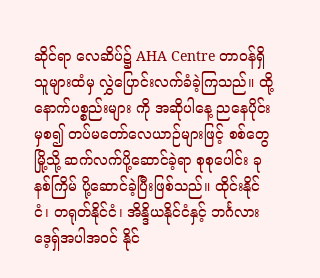ဆိုင်ရာ လေဆိပ်၌ AHA Centre တာဝန်ရှိသူများထံမှ လွှဲပြောင်းလက်ခံခဲ့ကြသည်။ ထို့နောက်ပစ္စည်းများ ကို အဆိုပါနေ့ ညနေပိုင်းမှစ၍ တပ်မတော်လေယာဉ်များဖြင့် စစ်တွေမြို့သို့ ဆက်လက်ပို့ဆောင်ခဲ့ရာ စုစုပေါင်း ခုနစ်ကြိမ် ပို့ဆောင်ခဲ့ပြီးဖြစ်သည်။ ထိုင်းနိုင်ငံ၊ တရုတ်နိုင်ငံ၊ အိန္ဒိယနိုင်ငံနှင့် ဘင်္ဂလားဒေ့ရှ်အပါအဝင် နိုင်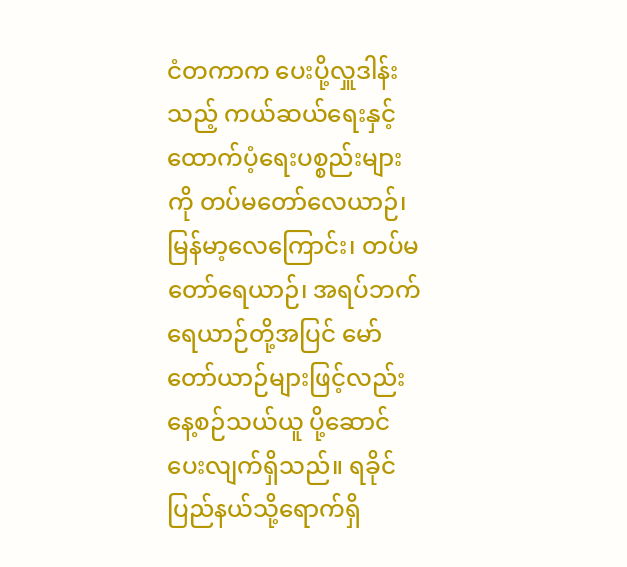ငံတကာက ပေးပို့လှူဒါန်းသည့် ကယ်ဆယ်ရေးနှင့် ထောက်ပံ့ရေးပစ္စည်းများကို တပ်မတော်လေယာဉ်၊ မြန်မာ့လေကြောင်း၊ တပ်မတော်ရေယာဉ်၊ အရပ်ဘက်ရေယာဉ်တို့အပြင် မော်တော်ယာဉ်များဖြင့်လည်း နေ့စဉ်သယ်ယူ ပို့ဆောင်ပေးလျက်ရှိသည်။ ရခိုင်ပြည်နယ်သို့ရောက်ရှိ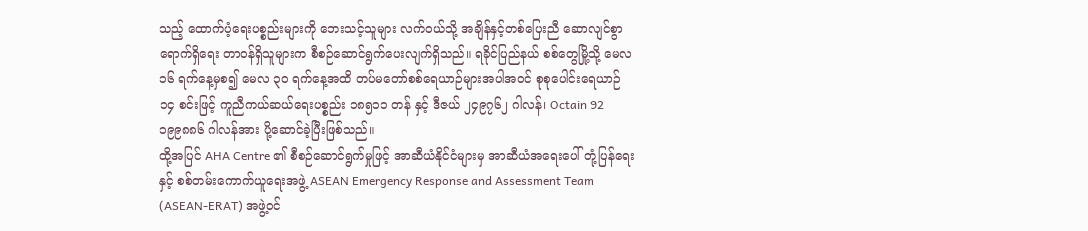သည့် ထောက်ပံ့ရေးပစ္စည်းများကို ဘေးသင့်သူများ လက်ဝယ်သို့ အချိန်နှင့်တစ်ပြေးညီ ဆောလျင်စွာရောက်ရှိရေး တာဝန်ရှိသူများက စီစဉ်ဆောင်ရွက်ပေးလျက်ရှိသည်။ ရခိုင်ပြည်နယ် စစ်တွေမြို့သို့ မေလ ၁၆ ရက်နေ့မှစ၍ မေလ ၃၀ ရက်နေ့အထိ တပ်မတော်စစ်ရေယာဉ်များအပါအဝင် စုစုပေါင်းရေယာဉ် ၁၄ စင်းဖြင့် ကူညီကယ်ဆယ်ရေးပစ္စည်း ၁၈၅၁၁ တန် နှင့် ဒီဇယ် ၂၄၉၇၆၂ ဂါလန်၊ Octain 92 ၁၉၉၈၈၆ ဂါလန်အား ပို့ဆောင်ခဲ့ပြီးဖြစ်သည်။
ထို့အပြင် AHA Centre ၏ စီစဉ်ဆောင်ရွက်မှုဖြင့် အာဆီယံနိုင်ငံများမှ အာဆီယံအရေးပေါ် တုံ့ပြန်ရေးနှင့် စစ်တမ်းကောက်ယူရေးအဖွဲ့ ASEAN Emergency Response and Assessment Team (ASEAN-ERAT) အဖွဲ့ဝင်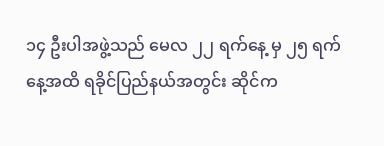၁၄ ဦးပါအဖွဲ့သည် မေလ ၂၂ ရက်နေ့ မှ ၂၅ ရက်နေ့အထိ ရခိုင်ပြည်နယ်အတွင်း ဆိုင်က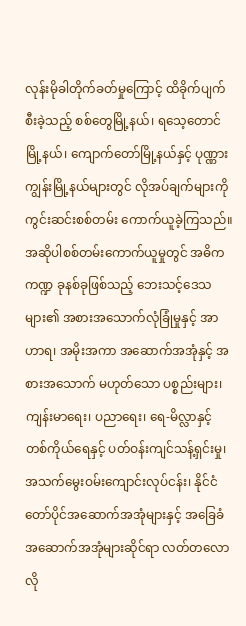လုန်းမိုခါတိုက်ခတ်မှုကြောင့် ထိခိုက်ပျက်စီးခဲ့သည့် စစ်တွေမြို့နယ်၊ ရသေ့တောင်မြို့နယ်၊ ကျောက်တော်မြို့နယ်နှင့် ပုဏ္ဏားကျွန်းမြို့နယ်များတွင် လိုအပ်ချက်များကို ကွင်းဆင်းစစ်တမ်း ကောက်ယူခဲ့ကြသည်။ အဆိုပါစစ်တမ်းကောက်ယူမှုတွင် အဓိကကဏ္ဍ ခုနစ်ခုဖြစ်သည့် ဘေးသင့်ဒေသများ၏ အစားအသောက်လုံခြုံမှုနှင့် အာဟာရ၊ အမိုးအကာ အဆောက်အအုံနှင့် အစားအသောက် မဟုတ်သော ပစ္စည်းများ၊ ကျန်းမာရေး၊ ပညာရေး၊ ရေ-မိလ္လာနှင့် တစ်ကိုယ်ရေနှင့် ပတ်ဝန်းကျင်သန့်ရှင်းမှု၊ အသက်မွေးဝမ်းကျောင်းလုပ်ငန်း၊ နိုင်ငံတော်ပိုင်အဆောက်အအုံများနှင့် အခြေခံအဆောက်အအုံများဆိုင်ရာ လတ်တလောလို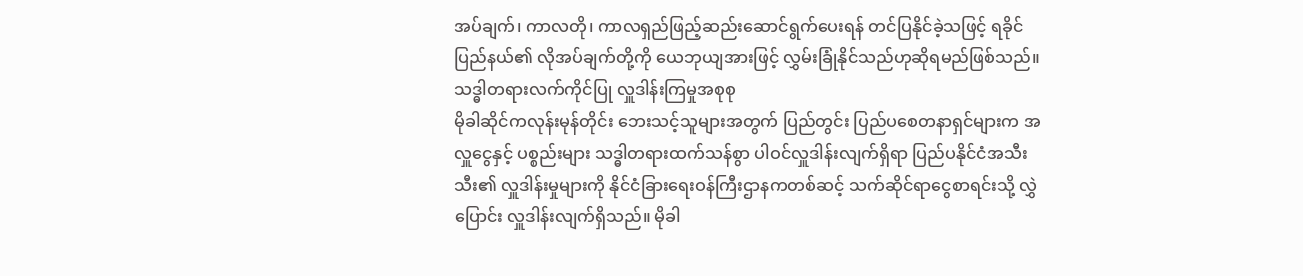အပ်ချက်၊ ကာလတို၊ ကာလရှည်ဖြည့်ဆည်းဆောင်ရွက်ပေးရန် တင်ပြနိုင်ခဲ့သဖြင့် ရခိုင်ပြည်နယ်၏ လိုအပ်ချက်တို့ကို ယေဘုယျအားဖြင့် လွှမ်းခြုံနိုင်သည်ဟုဆိုရမည်ဖြစ်သည်။
သဒ္ဓါတရားလက်ကိုင်ပြု လှူဒါန်းကြမှုအစုစု
မိုခါဆိုင်ကလုန်းမုန်တိုင်း ဘေးသင့်သူများအတွက် ပြည်တွင်း ပြည်ပစေတနာရှင်များက အလှူငွေနှင့် ပစ္စည်းများ သဒ္ဓါတရားထက်သန်စွာ ပါဝင်လှူဒါန်းလျက်ရှိရာ ပြည်ပနိုင်ငံအသီးသီး၏ လှူဒါန်းမှုများကို နိုင်ငံခြားရေးဝန်ကြီးဌာနကတစ်ဆင့် သက်ဆိုင်ရာငွေစာရင်းသို့ လွှဲပြောင်း လှူဒါန်းလျက်ရှိသည်။ မိုခါ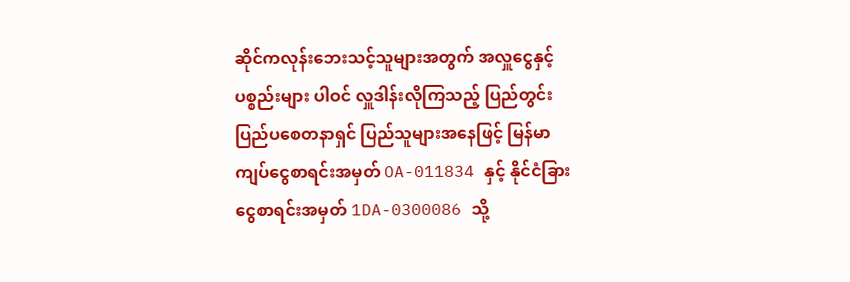ဆိုင်ကလုန်းဘေးသင့်သူများအတွက် အလှူငွေနှင့်ပစ္စည်းများ ပါဝင် လှူဒါန်းလိုကြသည့် ပြည်တွင်းပြည်ပစေတနာရှင် ပြည်သူများအနေဖြင့် မြန်မာကျပ်ငွေစာရင်းအမှတ် OA-011834 နှင့် နိုင်ငံခြား ငွေစာရင်းအမှတ် 1DA-0300086 သို့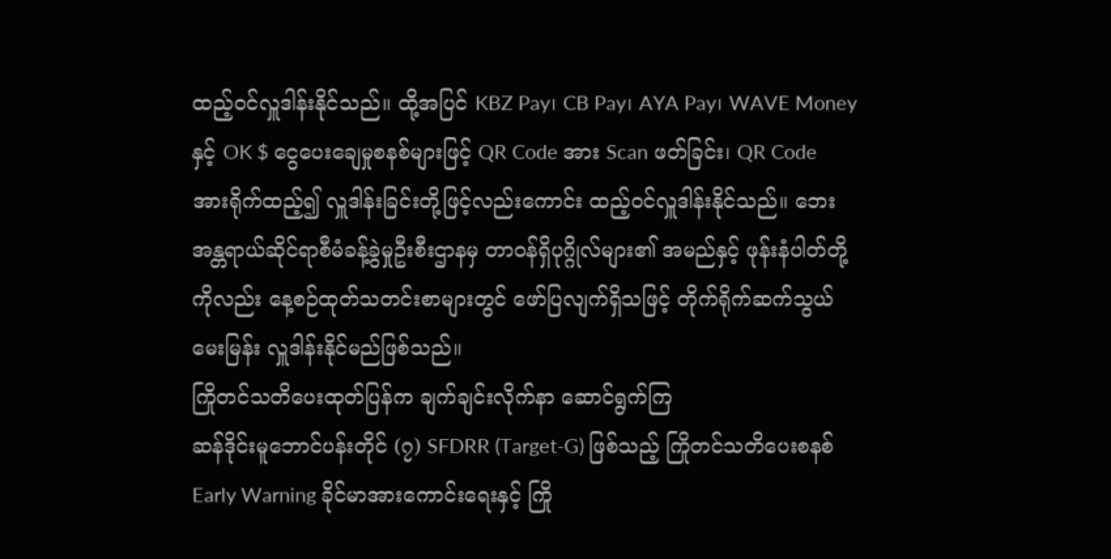ထည့်ဝင်လှူဒါန်းနိုင်သည်။ ထို့အပြင် KBZ Pay၊ CB Pay၊ AYA Pay၊ WAVE Money နှင့် OK $ ငွေပေးချေမှုစနစ်များဖြင့် QR Code အား Scan ဖတ်ခြင်း၊ QR Code အားရိုက်ထည့်၍ လှူဒါန်းခြင်းတို့ဖြင့်လည်းကောင်း ထည့်ဝင်လှူဒါန်းနိုင်သည်။ ဘေးအန္တရာယ်ဆိုင်ရာစီမံခန့်ခွဲမှုဦးစီးဌာနမှ တာဝန်ရှိပုဂ္ဂိုလ်များ၏ အမည်နှင့် ဖုန်းနံပါတ်တို့ကိုလည်း နေ့စဉ်ထုတ်သတင်းစာများတွင် ဖော်ပြလျက်ရှိသဖြင့် တိုက်ရိုက်ဆက်သွယ်မေးမြန်း လှူဒါန်းနိုင်မည်ဖြစ်သည်။
ကြိုတင်သတိပေးထုတ်ပြန်က ချက်ချင်းလိုက်နာ ဆောင်ရွက်ကြ
ဆန်ဒိုင်းမူဘောင်ပန်းတိုင် (၇) SFDRR (Target-G) ဖြစ်သည့် ကြိုတင်သတိပေးစနစ် Early Warning ခိုင်မာအားကောင်းရေးနှင့် ကြို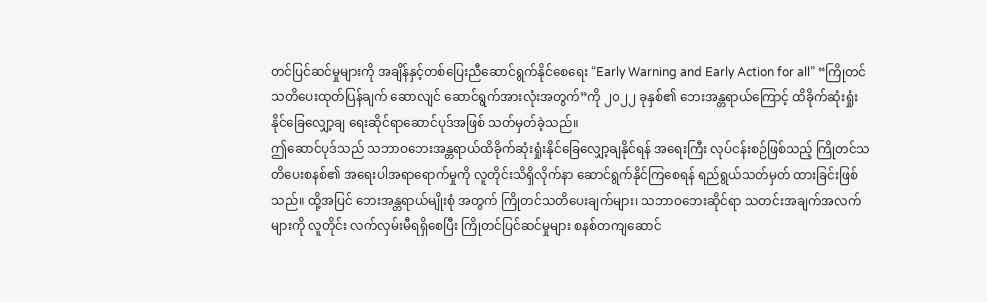တင်ပြင်ဆင်မှုများကို အချိန်နှင့်တစ်ပြေးညီဆောင်ရွက်နိုင်စေရေး “Early Warning and Early Action for all” “ကြိုတင်သတိပေးထုတ်ပြန်ချက် ဆောလျင် ဆောင်ရွက်အားလုံးအတွက်”ကို ၂၀၂၂ ခုနှစ်၏ ဘေးအန္တရာယ်ကြောင့် ထိခိုက်ဆုံးရှုံးနိုင်ခြေလျှော့ချ ရေးဆိုင်ရာဆောင်ပုဒ်အဖြစ် သတ်မှတ်ခဲ့သည်။
ဤဆောင်ပုဒ်သည် သဘာဝဘေးအန္တရာယ်ထိခိုက်ဆုံးရှုံးနိုင်ခြေလျှော့ချနိုင်ရန် အရေးကြီး လုပ်ငန်းစဉ်ဖြစ်သည့် ကြိုတင်သတိပေးစနစ်၏ အရေးပါအရာရောက်မှုကို လူတိုင်းသိရှိလိုက်နာ ဆောင်ရွက်နိုင်ကြစေရန် ရည်ရွယ်သတ်မှတ် ထားခြင်းဖြစ်သည်။ ထို့အပြင် ဘေးအန္တရာယ်မျိုးစုံ အတွက် ကြိုတင်သတိပေးချက်များ၊ သဘာဝဘေးဆိုင်ရာ သတင်းအချက်အလက်များကို လူတိုင်း လက်လှမ်းမီရရှိစေပြီး ကြိုတင်ပြင်ဆင်မှုများ စနစ်တကျဆောင်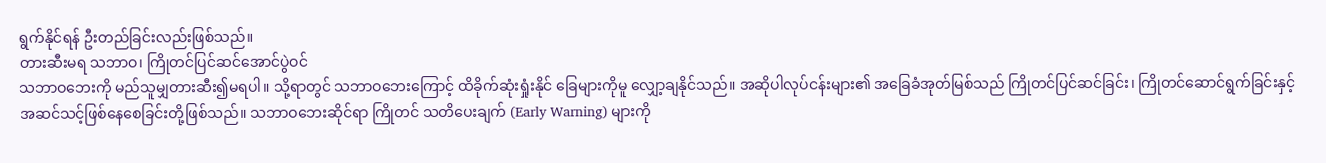ရွက်နိုင်ရန် ဦးတည်ခြင်းလည်းဖြစ်သည်။
တားဆီးမရ သဘာဝ၊ ကြိုတင်ပြင်ဆင်အောင်ပွဲဝင်
သဘာဝဘေးကို မည်သူမျှတားဆီး၍မရပါ။ သို့ရာတွင် သဘာဝဘေးကြောင့် ထိခိုက်ဆုံးရှုံးနိုင် ခြေများကိုမူ လျှော့ချနိုင်သည်။ အဆိုပါလုပ်ငန်းများ၏ အခြေခံအုတ်မြစ်သည် ကြိုတင်ပြင်ဆင်ခြင်း၊ ကြိုတင်ဆောင်ရွက်ခြင်းနှင့် အဆင်သင့်ဖြစ်နေစေခြင်းတို့ဖြစ်သည်။ သဘာဝဘေးဆိုင်ရာ ကြိုတင် သတိပေးချက် (Early Warning) များကို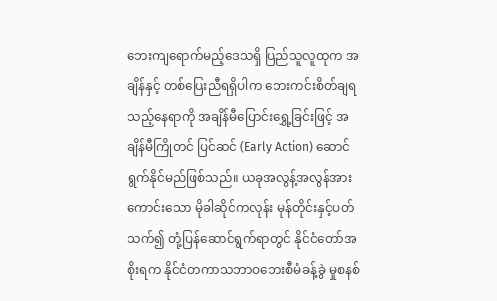ဘေးကျရောက်မည့်ဒေသရှိ ပြည်သူလူထုက အချိန်နှင့် တစ်ပြေးညီရရှိပါက ဘေးကင်းစိတ်ချရသည့်နေရာကို အချိန်မီပြောင်းရွှေ့ခြင်းဖြင့် အချိန်မီကြိုတင် ပြင်ဆင် (Early Action) ဆောင်ရွက်နိုင်မည်ဖြစ်သည်။ ယခုအလွန့်အလွန်အားကောင်းသော မိုခါဆိုင်ကလုန်း မုန်တိုင်းနှင့်ပတ်သက်၍ တုံ့ပြန်ဆောင်ရွက်ရာတွင် နိုင်ငံတော်အစိုးရက နိုင်ငံတကာသဘာဝဘေးစီမံခန့်ခွဲ မှုစနစ်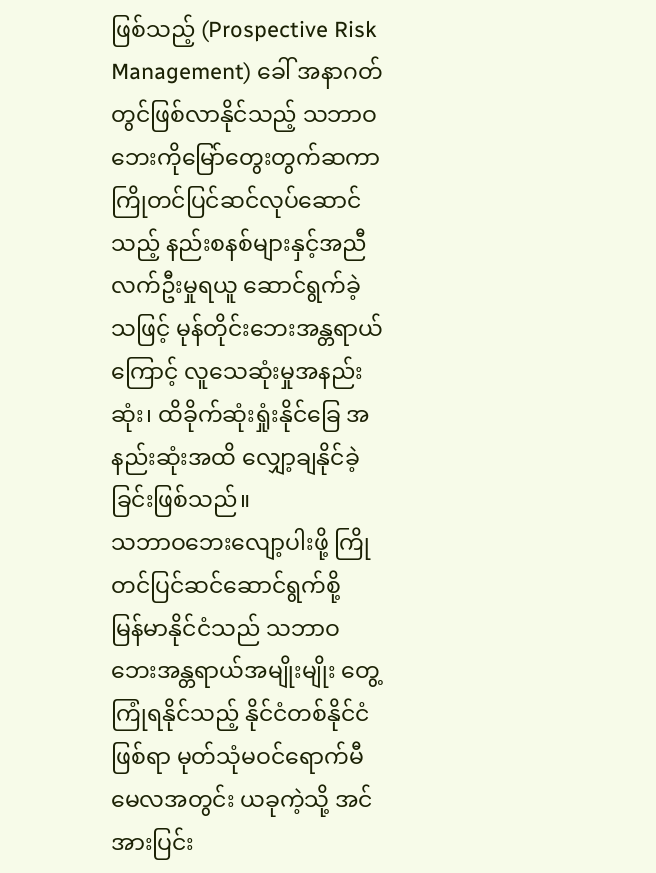ဖြစ်သည့် (Prospective Risk Management) ခေါ် အနာဂတ်တွင်ဖြစ်လာနိုင်သည့် သဘာဝဘေးကိုမြော်တွေးတွက်ဆကာ ကြိုတင်ပြင်ဆင်လုပ်ဆောင် သည့် နည်းစနစ်များနှင့်အညီ လက်ဦးမှုရယူ ဆောင်ရွက်ခဲ့သဖြင့် မုန်တိုင်းဘေးအန္တရာယ်ကြောင့် လူသေဆုံးမှုအနည်းဆုံး၊ ထိခိုက်ဆုံးရှုံးနိုင်ခြေ အနည်းဆုံးအထိ လျှော့ချနိုင်ခဲ့ခြင်းဖြစ်သည်။
သဘာဝဘေးလျော့ပါးဖို့ ကြိုတင်ပြင်ဆင်ဆောင်ရွက်စို့
မြန်မာနိုင်ငံသည် သဘာဝဘေးအန္တရာယ်အမျိုးမျိုး တွေ့ကြုံရနိုင်သည့် နိုင်ငံတစ်နိုင်ငံဖြစ်ရာ မုတ်သုံမဝင်ရောက်မီမေလအတွင်း ယခုကဲ့သို့ အင်အားပြင်း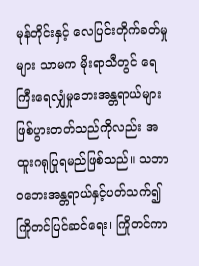မုန်တိုင်းနှင့် လေပြင်းတိုက်ခတ်မှုများ သာမက မိုးရာသီတွင် ရေကြီးရေလျှံမှုဘေးအန္တရာယ်များ ဖြစ်ပွားတတ်သည်ကိုလည်း အထူးဂရုပြုရမည်ဖြစ်သည်။ သဘာဝဘေးအန္တရာယ်နှင့်ပတ်သက်၍ ကြိုတင်ပြင်ဆင်ရေး၊ ကြိုတင်ကာ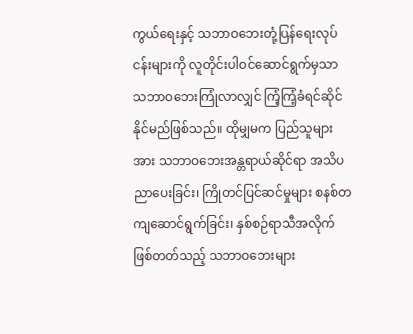ကွယ်ရေးနှင့် သဘာဝဘေးတုံ့ပြန်ရေးလုပ်ငန်းများကို လူတိုင်းပါဝင်ဆောင်ရွက်မှသာ သဘာဝဘေးကြုံလာလျှင် ကြံ့ကြံ့ခံရင်ဆိုင်နိုင်မည်ဖြစ်သည်။ ထိုမျှမက ပြည်သူများအား သဘာဝဘေးအန္တရာယ်ဆိုင်ရာ အသိပညာပေးခြင်း၊ ကြိုတင်ပြင်ဆင်မှုများ စနစ်တကျဆောင်ရွက်ခြင်း၊ နှစ်စဉ်ရာသီအလိုက် ဖြစ်တတ်သည့် သဘာဝဘေးများ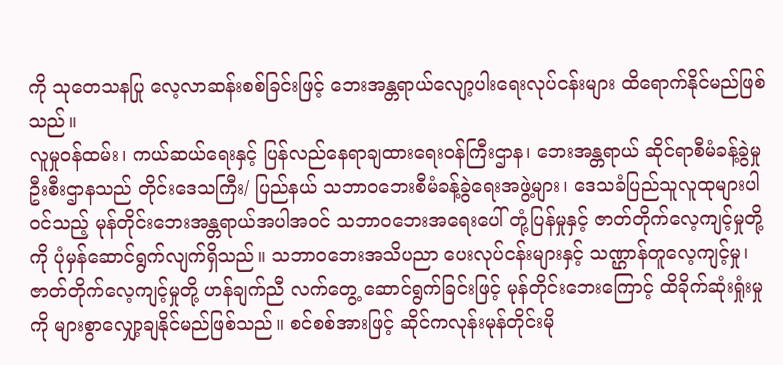ကို သုတေသနပြု လေ့လာဆန်းစစ်ခြင်းဖြင့် ဘေးအန္တရာယ်လျော့ပါးရေးလုပ်ငန်းများ ထိရောက်နိုင်မည်ဖြစ်သည်။
လူမှုဝန်ထမ်း၊ ကယ်ဆယ်ရေးနှင့် ပြန်လည်နေရာချထားရေးဝန်ကြီးဌာန၊ ဘေးအန္တရာယ် ဆိုင်ရာစီမံခန့်ခွဲမှုဦးစီးဌာနသည် တိုင်းဒေသကြီး/ ပြည်နယ် သဘာဝဘေးစီမံခန့်ခွဲရေးအဖွဲ့များ၊ ဒေသခံပြည်သူလူထုများပါဝင်သည့် မုန်တိုင်းဘေးအန္တရာယ်အပါအဝင် သဘာဝဘေးအရေးပေါ် တုံ့ပြန်မှုနှင့် ဇာတ်တိုက်လေ့ကျင့်မှုတို့ကို ပုံမှန်ဆောင်ရွက်လျက်ရှိသည်။ သဘာဝဘေးအသိပညာ ပေးလုပ်ငန်းများနှင့် သဏ္ဌာန်တူလေ့ကျင့်မှု၊ ဇာတ်တိုက်လေ့ကျင့်မှုတို့ ဟန်ချက်ညီ လက်တွေ့ ဆောင်ရွက်ခြင်းဖြင့် မုန်တိုင်းဘေးကြောင့် ထိခိုက်ဆုံးရှုံးမှုကို များစွာလျှော့ချနိုင်မည်ဖြစ်သည်။ စင်စစ်အားဖြင့် ဆိုင်ကလုန်းမုန်တိုင်းမို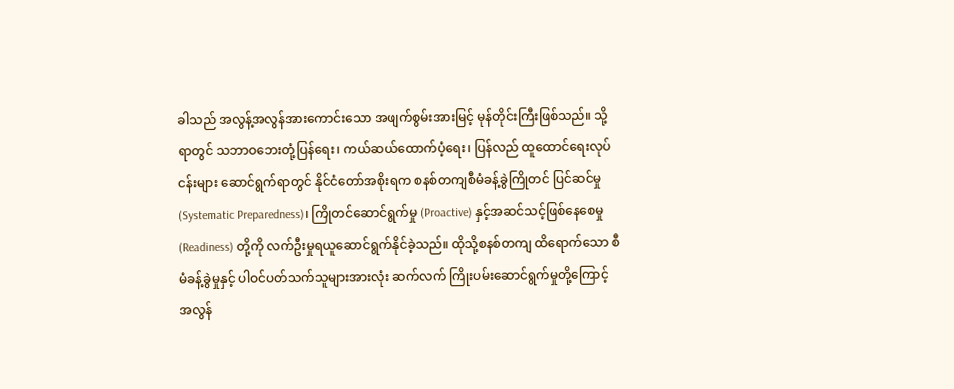ခါသည် အလွန့်အလွန်အားကောင်းသော အဖျက်စွမ်းအားမြင့် မုန်တိုင်းကြီးဖြစ်သည်။ သို့ရာတွင် သဘာဝဘေးတုံ့ပြန်ရေး၊ ကယ်ဆယ်ထောက်ပံ့ရေး၊ ပြန်လည် ထူထောင်ရေးလုပ်ငန်းများ ဆောင်ရွက်ရာတွင် နိုင်ငံတော်အစိုးရက စနစ်တကျစီမံခန့်ခွဲကြိုတင် ပြင်ဆင်မှု (Systematic Preparedness)၊ ကြိုတင်ဆောင်ရွက်မှု (Proactive) နှင့်အဆင်သင့်ဖြစ်နေစေမှု (Readiness) တို့ကို လက်ဦးမှုရယူဆောင်ရွက်နိုင်ခဲ့သည်။ ထိုသို့စနစ်တကျ ထိရောက်သော စီမံခန့်ခွဲမှုနှင့် ပါဝင်ပတ်သက်သူများအားလုံး ဆက်လက် ကြိုးပမ်းဆောင်ရွက်မှုတို့ကြောင့် အလွန်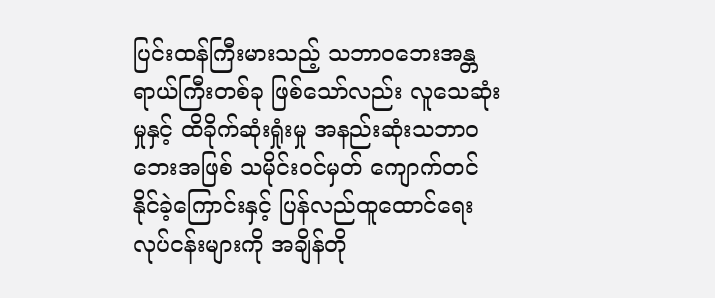ပြင်းထန်ကြီးမားသည့် သဘာဝဘေးအန္တရာယ်ကြီးတစ်ခု ဖြစ်သော်လည်း လူသေဆုံးမှုနှင့် ထိခိုက်ဆုံးရှုံးမှု အနည်းဆုံးသဘာဝဘေးအဖြစ် သမိုင်းဝင်မှတ် ကျောက်တင်နိုင်ခဲ့ကြောင်းနှင့် ပြန်လည်ထူထောင်ရေးလုပ်ငန်းများကို အချိန်တို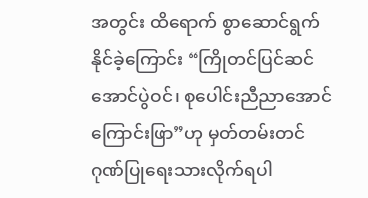အတွင်း ထိရောက် စွာဆောင်ရွက်နိုင်ခဲ့ကြောင်း “ကြိုတင်ပြင်ဆင်အောင်ပွဲဝင်၊ စုပေါင်းညီညာအောင်ကြောင်းဖြာ”ဟု မှတ်တမ်းတင်ဂုဏ်ပြုရေးသားလိုက်ရပါ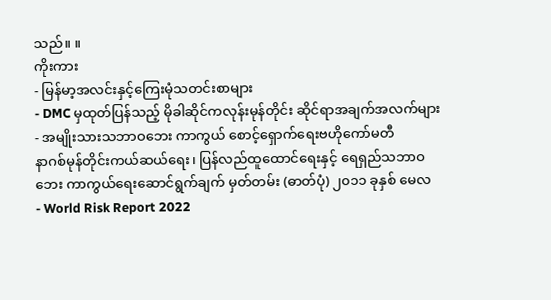သည်။ ။
ကိုးကား
- မြန်မာ့အလင်းနှင့်ကြေးမုံသတင်းစာများ
- DMC မှထုတ်ပြန်သည့် မိုခါဆိုင်ကလုန်းမုန်တိုင်း ဆိုင်ရာအချက်အလက်များ
- အမျိုးသားသဘာဝဘေး ကာကွယ် စောင့်ရှောက်ရေးဗဟိုကော်မတီ
နာဂစ်မုန်တိုင်းကယ်ဆယ်ရေး၊ ပြန်လည်ထူထောင်ရေးနှင့် ရေရှည်သဘာဝဘေး ကာကွယ်ရေးဆောင်ရွက်ချက် မှတ်တမ်း (ဓာတ်ပုံ) ၂၀၁၁ ခုနှစ် မေလ
- World Risk Report 2022